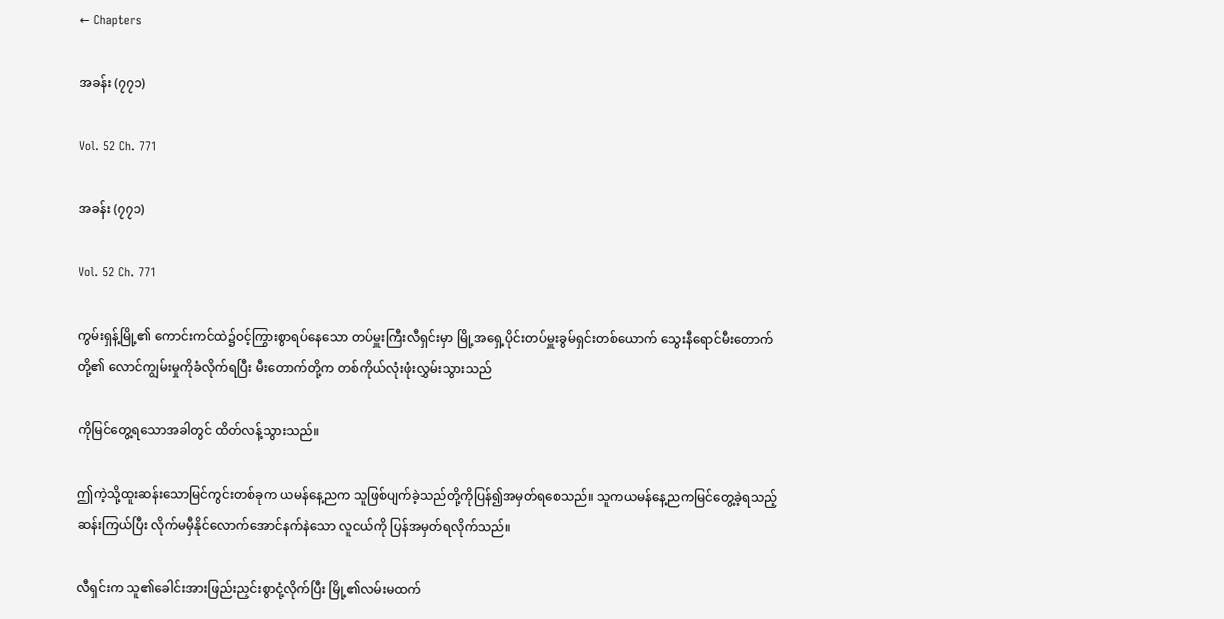← Chapters

အခန်း (၇၇၁)

Vol. 52 Ch. 771

အခန်း (၇၇၁)

Vol. 52 Ch. 771

ကွမ်းရှန့်မြို့၏ ကောင်းကင်ထဲ၌ဝင့်ကြွားစွာရပ်နေသော တပ်မှူးကြီးလီရှင်းမှာ မြို့အရှေ့ပိုင်းတပ်မှူးခွမ်ရှင်းတစ်ယောက် သွေးနီရောင်မီးတောက်တို့၏ လောင်ကျွမ်းမှုကိုခံလိုက်ရပြီး မီးတောက်တို့က တစ်ကိုယ်လုံးဖုံးလွှမ်းသွားသည်

ကိုမြင်တွေ့ရသောအခါတွင် ထိတ်လန့်သွားသည်။

ဤကဲ့သို့ထူးဆန်းသောမြင်ကွင်းတစ်ခုက ယမန်နေ့ညက သူဖြစ်ပျက်ခဲ့သည်တို့ကိုပြန်၍အမှတ်ရစေသည်။ သူကယမန်နေ့ညကမြင်တွေ့ခဲ့ရသည့် ဆန်းကြယ်ပြီး လိုက်မမှီနိုင်လောက်အောင်နက်နဲသော လူငယ်ကို ပြန်အမှတ်ရလိုက်သည်။

လီရှင်းက သူ၏ခေါင်းအားဖြည်းညှင်းစွာငုံ့လိုက်ပြီး မြို့၏လမ်းမထက်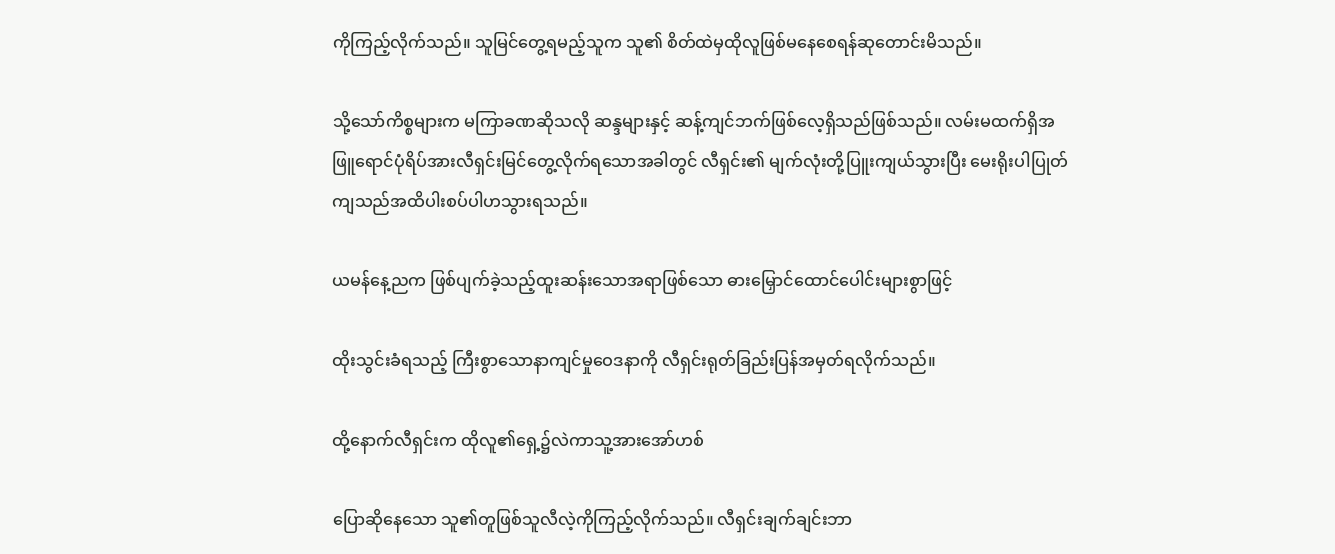ကိုကြည့်လိုက်သည်။ သူမြင်တွေ့ရမည့်သူက သူ၏ စိတ်ထဲမှထိုလူဖြစ်မနေစေရန်ဆုတောင်းမိသည်။

သို့သော်ကိစ္စများက မကြာခဏဆိုသလို ဆန္ဒများနှင့် ဆန့်ကျင်ဘက်ဖြစ်လေ့ရှိသည်ဖြစ်သည်။ လမ်းမထက်ရှိအဖြူရောင်ပုံရိပ်အားလီရှင်းမြင်တွေ့လိုက်ရသောအခါတွင် လီရှင်း၏ မျက်လုံးတို့ပြူးကျယ်သွားပြီး မေးရိုးပါပြုတ်ကျသည်အထိပါးစပ်ပါဟသွားရသည်။

ယမန်နေ့ညက ဖြစ်ပျက်ခဲ့သည့်ထူးဆန်းသောအရာဖြစ်သော ဓားမြှောင်ထောင်ပေါင်းများစွာဖြင့်

ထိုးသွင်းခံရသည့် ကြီးစွာသောနာကျင်မှုဝေဒနာကို လီရှင်းရုတ်ခြည်းပြန်အမှတ်ရလိုက်သည်။

ထို့နောက်လီရှင်းက ထိုလူ၏ရှေ့၌လဲကာသူ့အားအော်ဟစ်

ပြောဆိုနေသော သူ၏တူဖြစ်သူလီလဲ့ကိုကြည့်လိုက်သည်။ လီရှင်းချက်ချင်းဘာ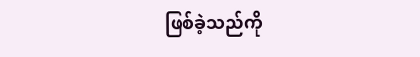ဖြစ်ခဲ့သည်ကို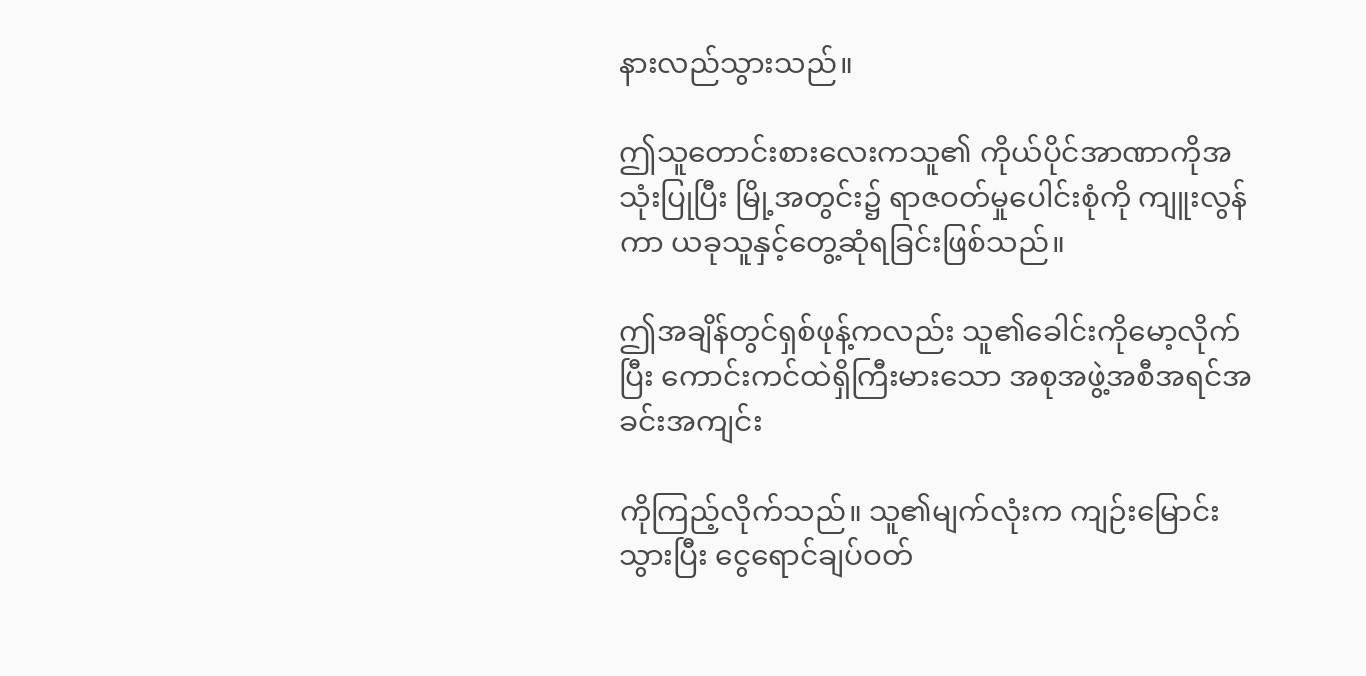နားလည်သွားသည်။

ဤသူတောင်းစားလေးကသူ၏ ကိုယ်ပိုင်အာဏာကိုအသုံးပြုပြီး မြို့အတွင်း၌ ရာဇဝတ်မှုပေါင်းစုံကို ကျူးလွန်ကာ ယခုသူနှင့်တွေ့ဆုံရခြင်းဖြစ်သည်။

ဤအချိန်တွင်ရှစ်ဖုန့်ကလည်း သူ၏ခေါင်းကိုမော့လိုက်ပြီး ကောင်းကင်ထဲရှိကြီးမားသော အစုအဖွဲ့အစီအရင်အခင်းအကျင်း

ကိုကြည့်လိုက်သည်။ သူ၏မျက်လုံးက ကျဉ်းမြောင်းသွားပြီး ငွေရောင်ချပ်ဝတ်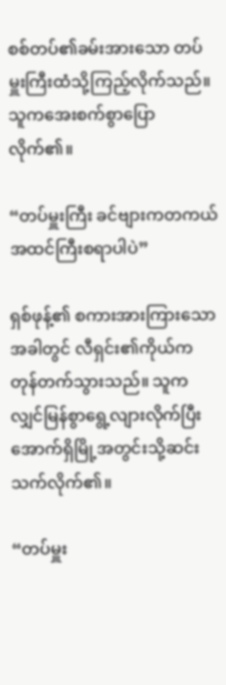စစ်တပ်၏ခမ်းအားသော တပ်မှူးကြီးထံသို့ကြည့်လိုက်သည်။ သူကအေးစက်စွာပြောလိုက်၏။

“တပ်မှူးကြီး ခင်ဗျားကတကယ်အထင်ကြီးစရာပါပဲ”

ရှစ်ဖုန့်၏ စကားအားကြားသောအခါတွင် လီရှင်း၏ကိုယ်ကတုန်တက်သွားသည်။ သူကလျှင်မြန်စွာရွေ့လျားလိုက်ပြီး အောက်ရှိမြို့အတွင်းသို့ဆင်းသက်လိုက်၏။

“တပ်မှူး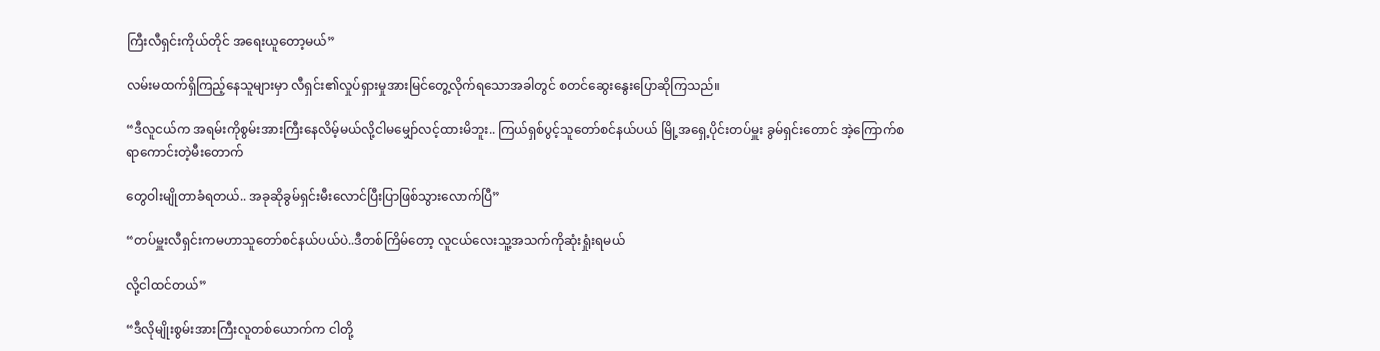ကြီးလီရှင်းကိုယ်တိုင် အရေးယူတော့မယ်”

လမ်းမထက်ရှိကြည့်နေသူများမှာ လီရှင်း၏လှုပ်ရှားမှုအားမြင်တွေ့လိုက်ရသောအခါတွင် စတင်ဆွေးနွေးပြောဆိုကြသည်။

“ဒီလူငယ်က အရမ်းကိုစွမ်းအားကြီးနေလိမ့်မယ်လို့ငါမမျှော်လင့်ထားမိဘူး.. ကြယ်ရှစ်ပွင့်သူတော်စင်နယ်ပယ် မြို့အရှေ့ပိုင်းတပ်မှူး ခွမ်ရှင်းတောင် အဲ့ကြောက်စရာကောင်းတဲ့မီးတောက်

တွေဝါးမျိုတာခံရတယ်.. အခုဆိုခွမ်ရှင်းမီးလောင်ပြီးပြာဖြစ်သွားလောက်ပြီ”

“တပ်မှူးလီရှင်းကမဟာသူတော်စင်နယ်ပယ်ပဲ..ဒီတစ်ကြိမ်တော့ လူငယ်လေးသူ့အသက်ကိုဆုံးရှုံးရမယ်

လို့ငါထင်တယ်”

“ဒီလိုမျိုးစွမ်းအားကြီးလူတစ်ယောက်က ငါတို့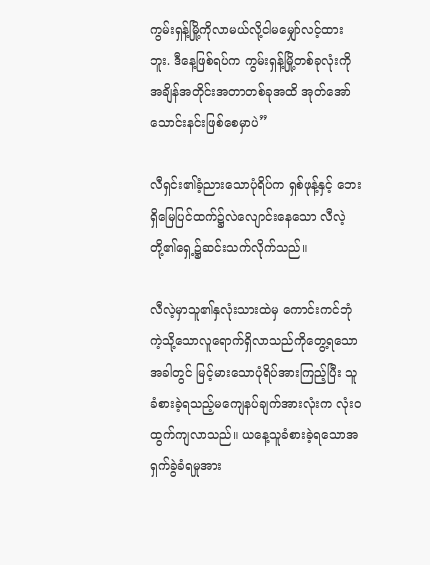ကွမ်းရှန့်မြို့ကိုလာမယ်လို့ငါမမျှော်လင့်ထားဘူး. ဒီနေ့ဖြစ်ရပ်က ကွမ်းရှန့်မြို့တစ်ခုလုံးကို အချိန်အတိုင်းအတာတစ်ခုအထိ အုတ်အော်သောင်းနင်းဖြစ်စေမှာပဲ”

လီရှင်း၏ခံ့ညားသောပုံရိပ်က ရှစ်ဖုန့်နှင့် ဘေးရှိမြေပြင်ထက်၌လဲလျောင်းနေသော လီလဲ့တို့၏ရှေ့၌ဆင်းသက်လိုက်သည်။

လီလဲ့မှာသူ၏နှလုံးသားထဲမှ ကောင်းကင်ဘုံကဲ့သို့သောလူရောက်ရှိလာသည်ကိုတွေ့ရသောအခါတွင် မြင့်မားသောပုံရိပ်အားကြည့်ပြီး သူခံစားခဲ့ရသည့်မကျေနပ်ချက်အားလုံးက လုံးဝထွက်ကျလာသည်။ ယနေ့သူခံစားခဲ့ရသောအရှက်ခွဲခံရမှုအား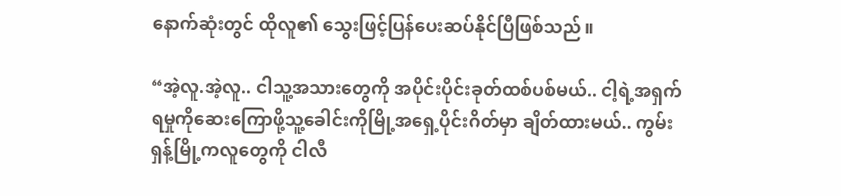နောက်ဆုံးတွင် ထိုလူ၏ သွေးဖြင့်ပြန်ပေးဆပ်နိုင်ပြီဖြစ်သည်။

“အဲ့လူ.အဲ့လူ.. ငါသူ့အသားတွေကို အပိုင်းပိုင်းခုတ်ထစ်ပစ်မယ်.. ငါ့ရဲ့အရှက်ရမှုကိုဆေးကြောဖို့သူ့ခေါင်းကိုမြို့အရှေ့ပိုင်းဂိတ်မှာ ချိတ်ထားမယ်.. ကွမ်းရှန့်မြို့ကလူတွေကို ငါလီ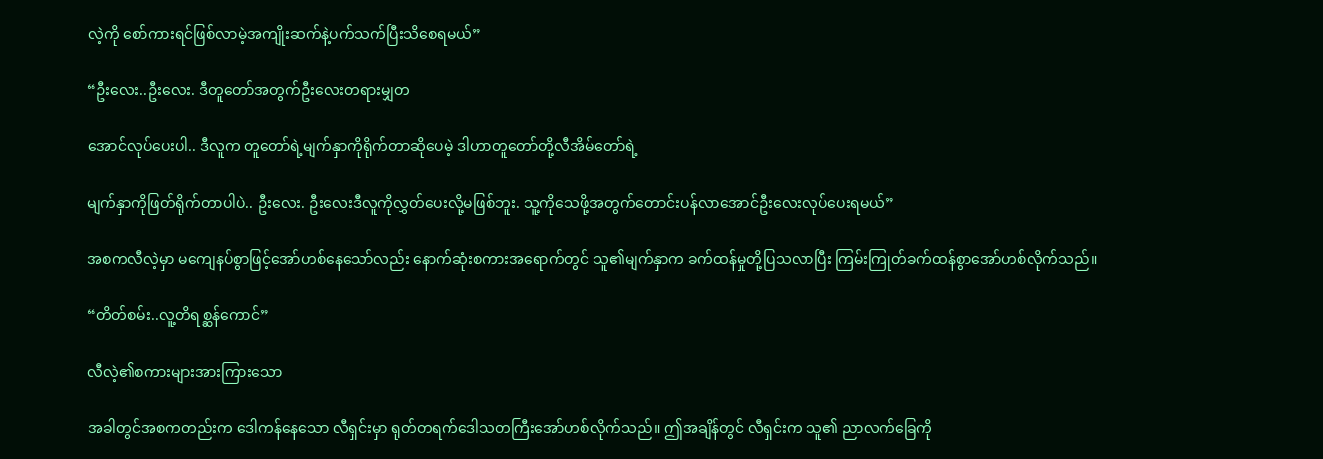လဲ့ကို စော်ကားရင်ဖြစ်လာမဲ့အကျိုးဆက်နဲ့ပက်သက်ပြီးသိစေရမယ်”

“ဦးလေး..ဦးလေး. ဒီတူတော်အတွက်ဦးလေးတရားမျှတ

အောင်လုပ်ပေးပါ.. ဒီလူက တူတော်ရဲ့မျက်နှာကိုရိုက်တာဆိုပေမဲ့ ဒါဟာတူတော်တို့လီအိမ်တော်ရဲ့

မျက်နှာကိုဖြတ်ရိုက်တာပါပဲ.. ဦးလေး. ဦးလေးဒီလူကိုလွှတ်ပေးလို့မဖြစ်ဘူး. သူ့ကိုသေဖို့အတွက်တောင်းပန်လာအောင်ဦးလေးလုပ်ပေးရမယ်”

အစကလီလဲ့မှာ မကျေနပ်စွာဖြင့်အော်ဟစ်နေသော်လည်း နောက်ဆုံးစကားအရောက်တွင် သူ၏မျက်နှာက ခက်ထန်မှုတို့ပြသလာပြီး ကြမ်းကြုတ်ခက်ထန်စွာအော်ဟစ်လိုက်သည်။

“တိတ်စမ်း..လူ့တိရစ္ဆန်ကောင်”

လီလဲ့၏စကားများအားကြားသော

အခါတွင်အစကတည်းက ဒေါကန်နေသော လီရှင်းမှာ ရုတ်တရက်ဒေါသတကြီးအော်ဟစ်လိုက်သည်။ ဤအချိန်တွင် လီရှင်းက သူ၏ ညာလက်ခြေကို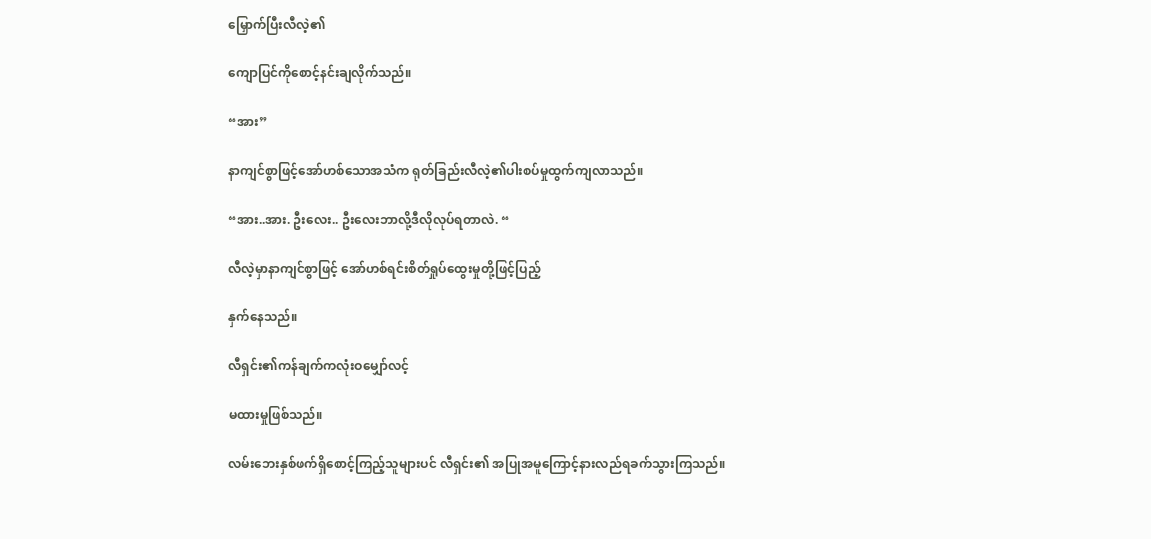မြှောက်ပြီးလီလဲ့၏

ကျောပြင်ကိုစောင့်နင်းချလိုက်သည်။

“အား”

နာကျင်စွာဖြင့်အော်ဟစ်သောအသံက ရုတ်ခြည်းလီလဲ့၏ပါးစပ်မှုထွက်ကျလာသည်။

“အား..အား. ဦးလေး.. ဦးလေးဘာလို့ဒီလိုလုပ်ရတာလဲ. “

လီလဲ့မှာနာကျင်စွာဖြင့် အော်ဟစ်ရင်းစိတ်ရှုပ်ထွေးမှုတို့ဖြင့်ပြည့်

နှက်နေသည်။

လီရှင်း၏ကန်ချက်ကလုံးဝမျှော်လင့်

မထားမှုဖြစ်သည်။

လမ်းဘေးနှစ်ဖက်ရှိစောင့်ကြည့်သူများပင် လီရှင်း၏ အပြုအမူကြောင့်နားလည်ရခက်သွားကြသည်။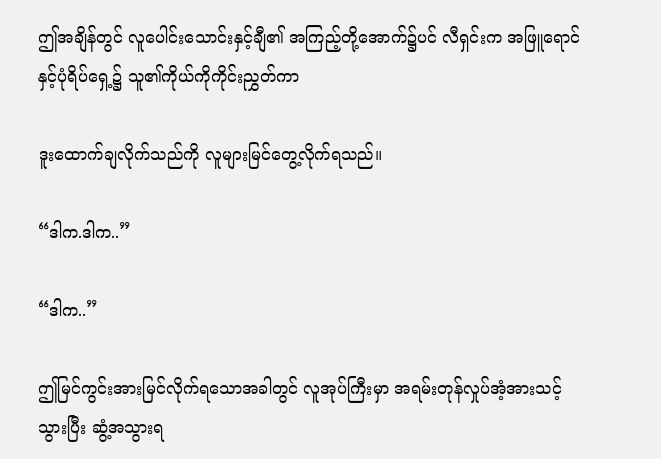ဤအချိန်တွင် လူပေါင်းသောင်းနှင့်ချီ၏ အကြည့်တို့အောက်၌ပင် လီရှင်းက အဖြူရောင်နှင့်ပုံရိပ်ရှေ့၌ သူ၏ကိုယ်ကိုကိုင်းညွှတ်ကာ

ဒူးထောက်ချလိုက်သည်ကို လူများမြင်တွေ့လိုက်ရသည်။

“ဒါက.ဒါက..”

“ဒါက..”

ဤမြင်ကွင်းအားမြင်လိုက်ရသောအခါတွင် လူအုပ်ကြီးမှာ အရမ်းတုန်လှုပ်အံ့အားသင့်သွားပြီး ဆွံ့အသွားရ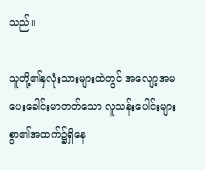သည်။

သူတို့၏နှလုံးသားများထဲတွင် အလျော့အမပေးခေါင်းမာတတ်သော လူသန်းပေါင်းများစွာ၏အထက်၌ရှိနေ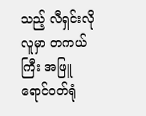သည့် လီရှင်းလိုလူမှာ တကယ်ကြီး အဖြူရောင်ဝတ်ရုံ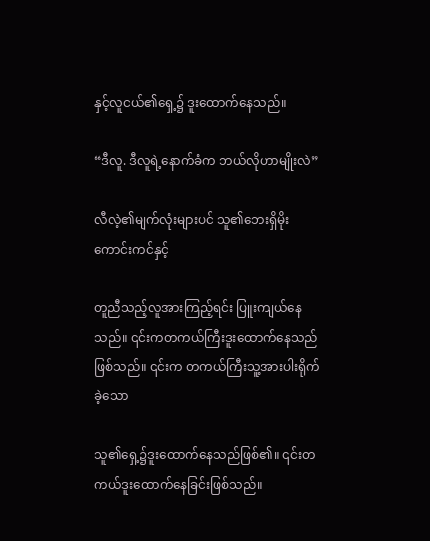နှင့်လူငယ်၏ရှေ့၌ ဒူးထောက်နေသည်။

“ဒီလူ. ဒီလူရဲ့နောက်ခံက ဘယ်လိုဟာမျိုးလဲ”

လီလဲ့၏မျက်လုံးများပင် သူ၏ဘေးရှိမိုးကောင်းကင်နှင့်

တူညီသည့်လူအားကြည့်ရင်း ပြူးကျယ်နေသည်။ ၎င်းကတကယ်ကြီးဒူးထောက်နေသည်ဖြစ်သည်။ ၎င်းက တကယ်ကြီးသူ့အားပါးရိုက်ခဲ့သော

သူ၏ရှေ့၌ဒူးထောက်နေသည်ဖြစ်၏။ ၎င်းတကယ်ဒူးထောက်နေခြင်းဖြစ်သည်။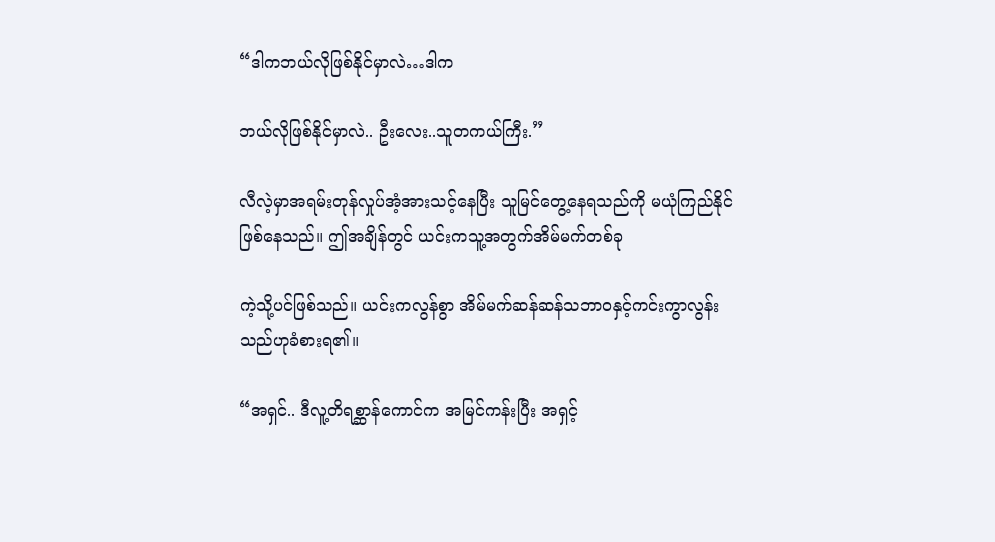“ဒါကဘယ်လိုဖြစ်နိုင်မှာလဲ…ဒါက

ဘယ်လိုဖြစ်နိုင်မှာလဲ.. ဦးလေး..သူတကယ်ကြီး.”

လီလဲ့မှာအရမ်းတုန်လှုပ်အံ့အားသင့်နေပြီး သူမြင်တွေ့နေရသည်ကို မယုံကြည်နိုင်ဖြစ်နေသည်။ ဤအချိန်တွင် ယင်းကသူ့အတွက်အိမ်မက်တစ်ခု

ကဲ့သို့ပင်ဖြစ်သည်။ ယင်းကလွန်စွာ အိမ်မက်ဆန်ဆန်သဘာဝနှင့်ကင်းကွာလွန်းသည်ဟုခံစားရ၏။

“အရှင်.. ဒီလူ့တိရစ္ဆာန်ကောင်က အမြင်ကန်းပြီး အရှင့်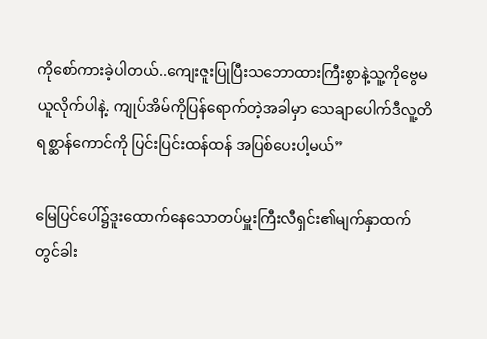ကိုစော်ကားခဲ့ပါတယ်..ကျေးဇူးပြုပြီးသဘောထားကြီးစွာနဲ့သူ့ကိုဗွေမယူလိုက်ပါနဲ့. ကျုပ်အိမ်ကိုပြန်ရောက်တဲ့အခါမှာ သေချာပေါက်ဒီလူ့တိရစ္ဆာန်ကောင်ကို ပြင်းပြင်းထန်ထန် အပြစ်ပေးပါ့မယ်”

မြေပြင်ပေါ်၌ဒူးထောက်နေသောတပ်မှူးကြီးလီရှင်း၏မျက်နှာထက်တွင်ခါး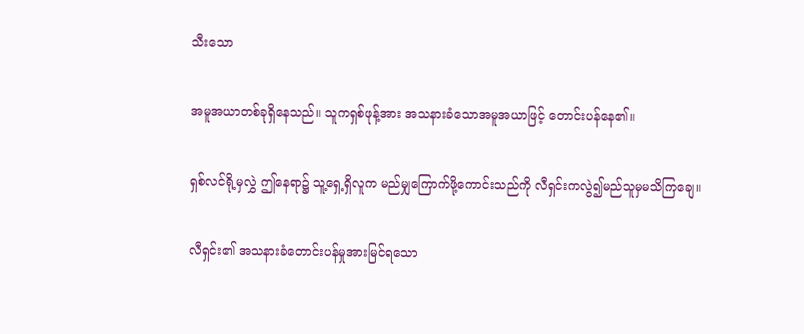သီးသော

အမူအယာတစ်ခုရှိနေသည်။ သူကရှစ်ဖုန့်အား အသနားခံသောအမူအယာဖြင့် တောင်းပန်နေ၏။

ရှစ်လင်ရို့မှလွှဲ ဤနေရာ၌ သူ့ရှေ့ရှိလူက မည်မျှကြောက်ဖို့ကောင်းသည်ကို လီရှင်းကလွဲ၍မည်သူမှမသိကြချေ။

လီရှင်း၏ အသနားခံတောင်းပန်မှုအားမြင်ရသော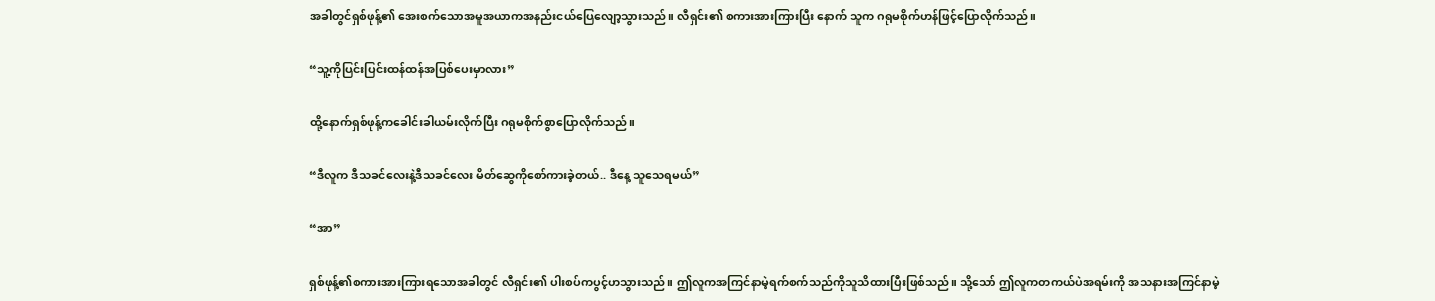အခါတွင်ရှစ်ဖုန့်၏ အေးစက်သောအမူအယာကအနည်းငယ်ပြေလျော့သွားသည်။ လီရှင်း၏ စကားအားကြားပြီး နောက် သူက ဂရုမစိုက်ဟန်ဖြင့်ပြောလိုက်သည်။

“သူ့ကိုပြင်းပြင်းထန်ထန်အပြစ်ပေးမှာလား”

ထို့နောက်ရှစ်ဖုန့်ကခေါင်းခါယမ်းလိုက်ပြီး ဂရုမစိုက်စွာပြောလိုက်သည်။

“ဒီလူက ဒီသခင်လေးနဲ့ဒီသခင်လေး မိတ်ဆွေကိုစော်ကားခဲ့တယ်.. ဒီနေ့ သူသေရမယ်”

“အာ”

ရှစ်ဖုန့်၏စကားအားကြားရသောအခါတွင် လီရှင်း၏ ပါးစပ်ကပွင့်ဟသွားသည်။ ဤလူကအကြင်နာမဲ့ရက်စက်သည်ကိုသူသိထားပြီးဖြစ်သည်။ သို့သော် ဤလူကတကယ်ပဲအရမ်းကို အသနားအကြင်နာမဲ့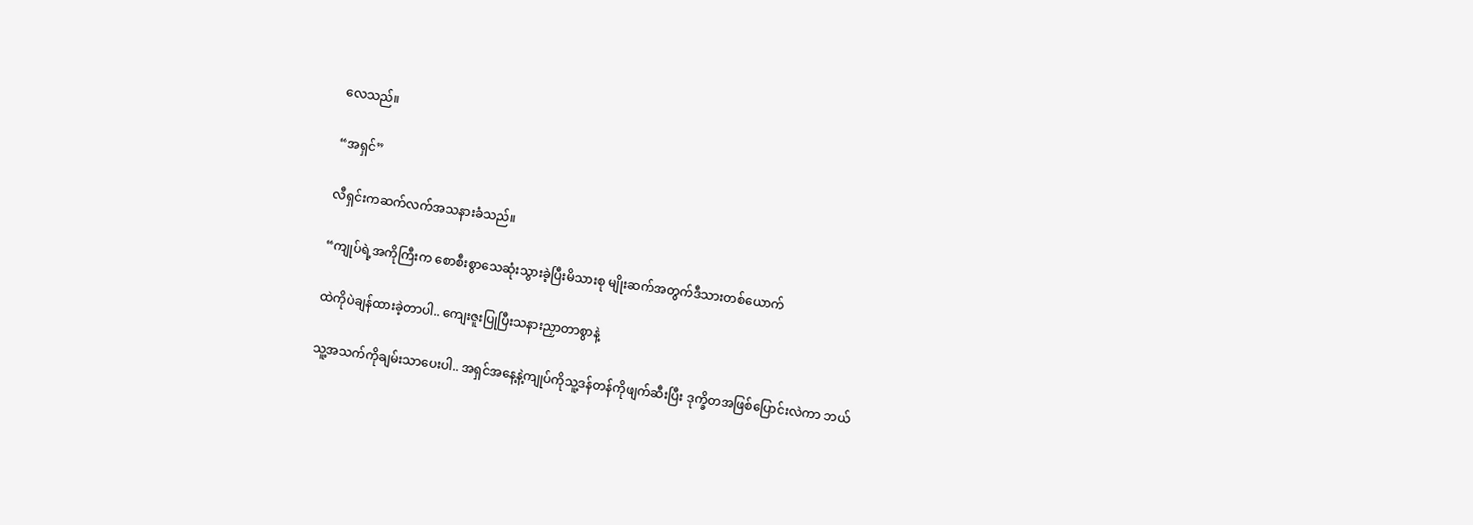လေသည်။

“အရှင်”

လီရှင်းကဆက်လက်အသနားခံသည်။

“ကျုပ်ရဲ့အကိုကြီးက စောစီးစွာသေဆုံးသွားခဲ့ပြီးမိသားစု မျိုးဆက်အတွက်ဒီသားတစ်ယောက်

ထဲကိုပဲချန်ထားခဲ့တာပါ.. ကျေးဇူးပြုပြီးသနားညှာတာစွာနဲ့

သူ့အသက်ကိုချမ်းသာပေးပါ.. အရှင်အနေ့နဲ့ကျုပ်ကိုသူ့ဒန်တန်ကိုဖျက်ဆီးပြီး ဒုက္ခိတအဖြစ်ပြောင်းလဲကာ ဘယ်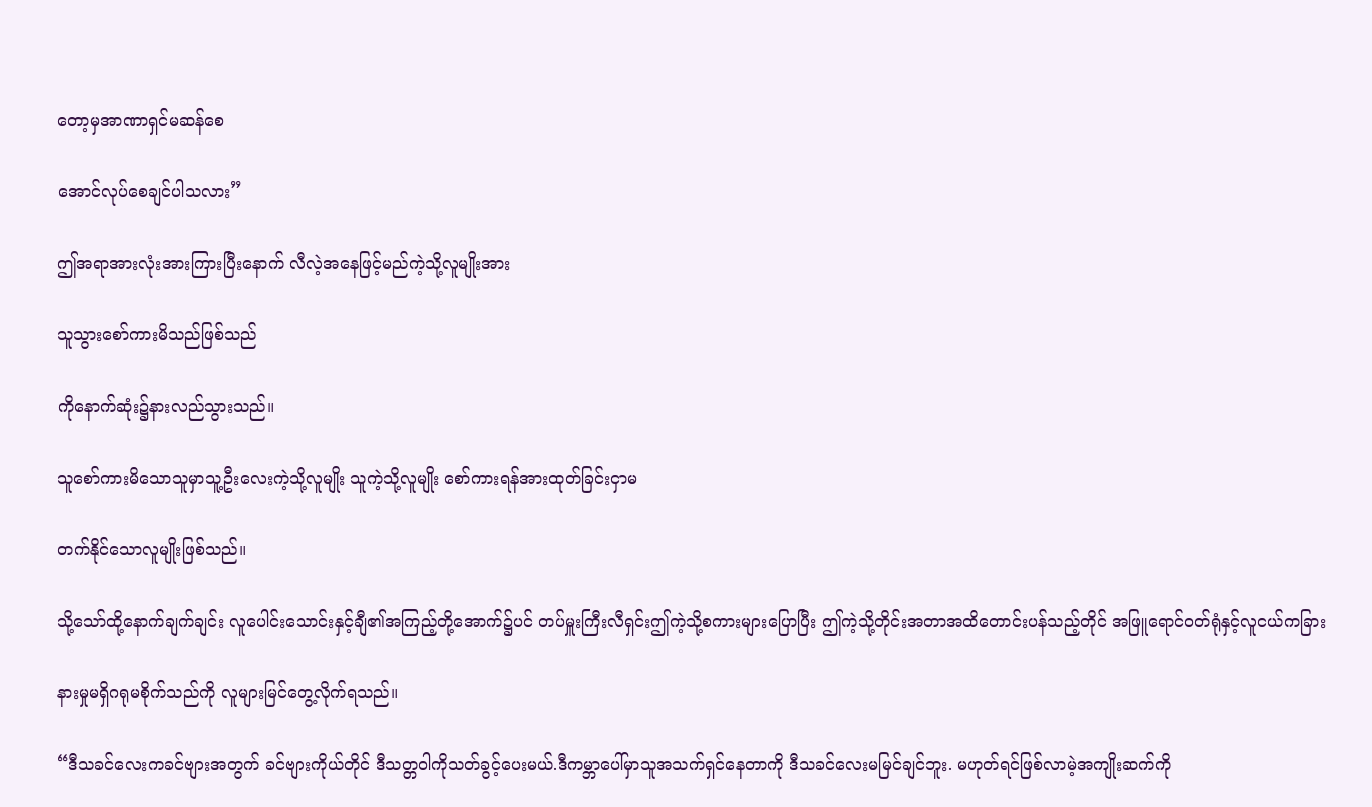တော့မှအာဏာရှင်မဆန်စေ

အောင်လုပ်စေချင်ပါသလား”

ဤအရာအားလုံးအားကြားပြီးနောက် လီလဲ့အနေဖြင့်မည်ကဲ့သို့လူမျိုးအား

သူသွားစော်ကားမိသည်ဖြစ်သည်

ကိုနောက်ဆုံး၌နားလည်သွားသည်။

သူစော်ကားမိသောသူမှာသူ့ဦးလေးကဲ့သို့လူမျိုး သူကဲ့သို့လူမျိုး စော်ကားရန်အားထုတ်ခြင်းငှာမ

တက်နိုင်သောလူမျိုးဖြစ်သည်။

သို့သော်ထို့နောက်ချက်ချင်း လူပေါင်းသောင်းနှင့်ချီ၏အကြည့်တို့အောက်၌ပင် တပ်မှူးကြီးလီရှင်းဤကဲ့သို့စကားများပြောပြီး ဤကဲ့သို့တိုင်းအတာအထိတောင်းပန်သည့်တိုင် အဖြူရောင်ဝတ်ရုံနှင့်လူငယ်ကခြား

နားမှုမရှိဂရုမစိုက်သည်ကို လူများမြင်တွေ့လိုက်ရသည်။

“ဒီသခင်လေးကခင်ဗျားအတွက် ခင်ဗျားကိုယ်တိုင် ဒီသတ္တဝါကိုသတ်ခွင့်ပေးမယ်.ဒီကမ္ဘာပေါ်မှာသူအသက်ရှင်နေတာကို ဒီသခင်လေးမမြင်ချင်ဘူး. မဟုတ်ရင်ဖြစ်လာမဲ့အကျိုးဆက်ကို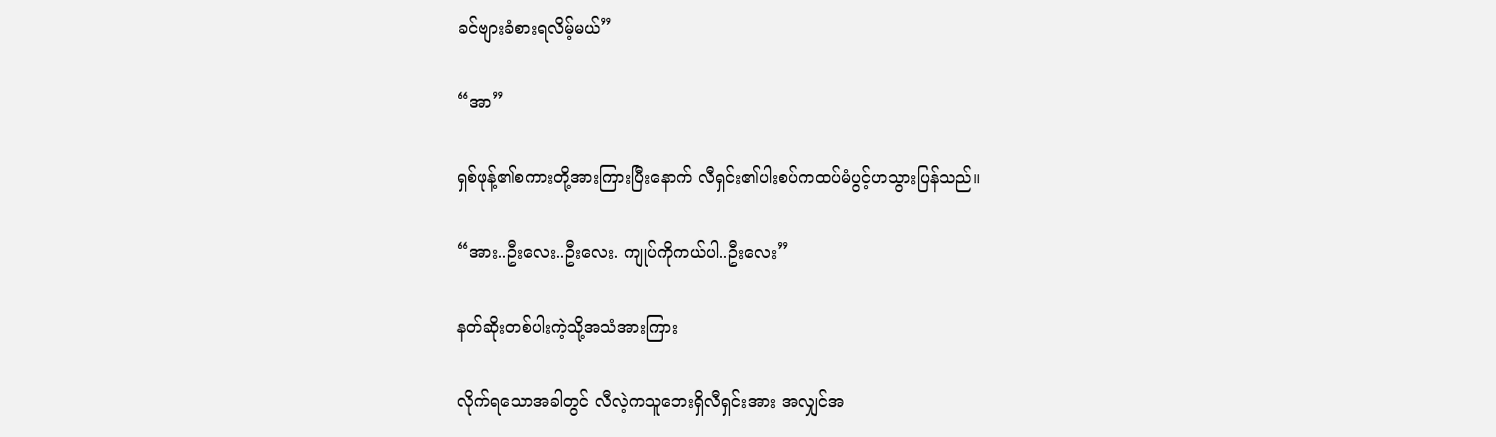ခင်ဗျားခံစားရလိမ့်မယ်”

“အာ”

ရှစ်ဖုန့်၏စကားတို့အားကြားပြီးနောက် လီရှင်း၏ပါးစပ်ကထပ်မံပွင့်ဟသွားပြန်သည်။

“အား..ဦးလေး..ဦးလေး. ကျုပ်ကိုကယ်ပါ..ဦးလေး”

နတ်ဆိုးတစ်ပါးကဲ့သို့အသံအားကြား

လိုက်ရသောအခါတွင် လီလဲ့ကသူဘေးရှိလီရှင်းအား အလျှင်အ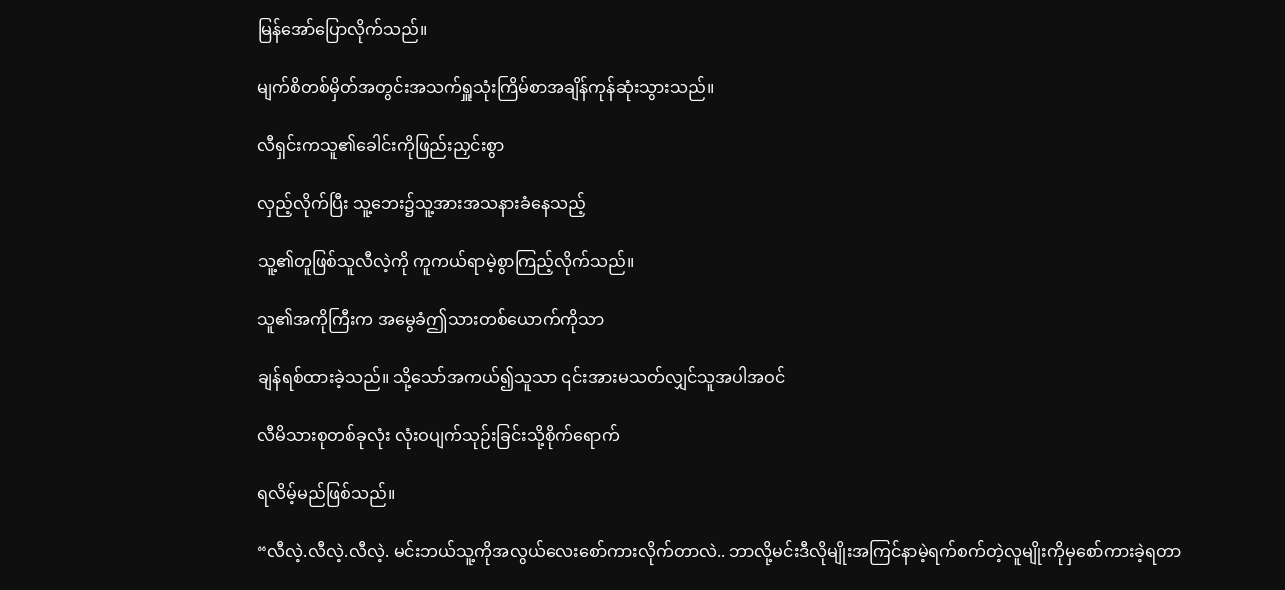မြန်အော်ပြောလိုက်သည်။

မျက်စိတစ်မှိတ်အတွင်းအသက်ရှူသုံးကြိမ်စာအချိန်ကုန်ဆုံးသွားသည်။

လီရှင်းကသူ၏ခေါင်းကိုဖြည်းညှင်းစွာ

လှည့်လိုက်ပြီး သူ့ဘေး၌သူ့အားအသနားခံနေသည့်

သူ့၏တူဖြစ်သူလီလဲ့ကို ကူကယ်ရာမဲ့စွာကြည့်လိုက်သည်။

သူ၏အကိုကြီးက အမွေခံဤသားတစ်ယောက်ကိုသာ

ချန်ရစ်ထားခဲ့သည်။ သို့သော်အကယ်၍သူသာ ၎င်းအားမသတ်လျှင်သူအပါအဝင်

လီမိသားစုတစ်ခုလုံး လုံးဝပျက်သုဉ်းခြင်းသို့စိုက်ရောက်

ရလိမ့်မည်ဖြစ်သည်။

“လီလဲ့.လီလဲ့.လီလဲ့. မင်းဘယ်သူ့ကိုအလွယ်လေးစော်ကားလိုက်တာလဲ.. ဘာလို့မင်းဒီလိုမျိုးအကြင်နာမဲ့ရက်စက်တဲ့လူမျိုးကိုမှစော်ကားခဲ့ရတာ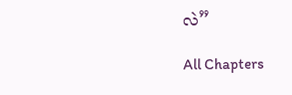လဲ”

All Chapters